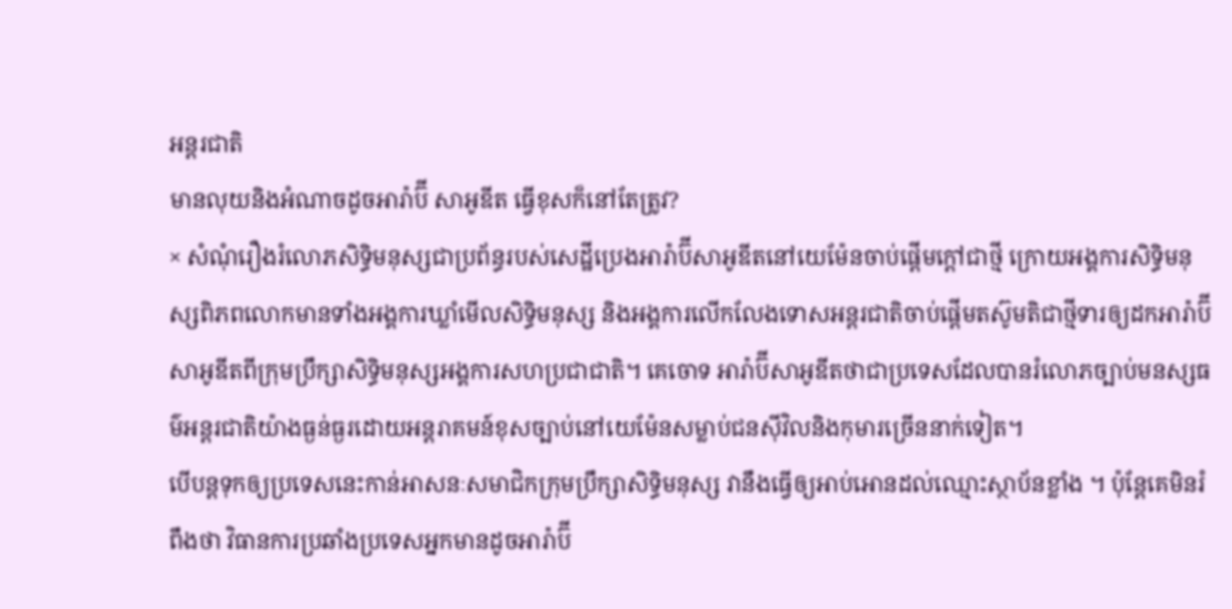អន្តរជាតិ
មានលុយនិងអំណាចដូចអារ៉ាប៊ី សាអូឌីត ធ្វើខុសក៏នៅតែត្រូវ?
× សំណុំរឿងរំលោភសិទ្ធិមនុស្សជាប្រព័ន្ធរបស់សេដ្ឋីប្រេងអារ៉ាប៊ីសាអូឌីតនៅយេម៉ែនចាប់ផ្តើមក្តៅជាថ្មី ក្រោយអង្គការសិទ្ធិមនុស្សពិភពលោកមានទាំងអង្គការឃ្លាំមើលសិទ្ធិមនុស្ស និងអង្គការលើកលែងទោសអន្តរជាតិចាប់ផ្តើមតស៊ូមតិជាថ្មីទារឲ្យដកអារ៉ាប៊ីសាអូឌីតពីក្រុមប្រឹក្សាសិទ្ធិមនុស្សអង្គការសហប្រជាជាតិ។ គេចោទ អារ៉ាប៊ីសាអូឌីតថាជាប្រទេសដែលបានរំលោភច្បាប់មនស្សធម៌អន្តរជាតិយ៉ាងធ្ងន់ធ្ងរដោយអន្តរាគមន៍ខុសច្បាប់នៅយេម៉ែនសម្លាប់ជនស៊ីវិលនិងកុមារច្រើននាក់ទៀត។
បើបន្តទុកឲ្យប្រទេសនេះកាន់អាសនៈសមាជិកក្រុមប្រឹក្សាសិទ្ធិមនុស្ស វានឹងធ្វើឲ្យអាប់អោនដល់ឈ្មោះស្ថាប័នខ្លាំង ។ ប៉ុន្តែគេមិនរំពឹងថា វិធានការប្រឆាំងប្រទេសអ្នកមានដូចអារ៉ាប៊ី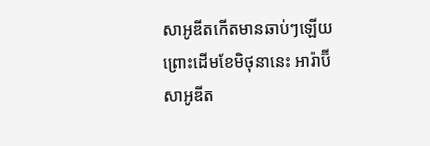សាអូឌីតកើតមានឆាប់ៗឡើយ ព្រោះដើមខែមិថុនានេះ អារ៉ាប៊ីសាអូឌីត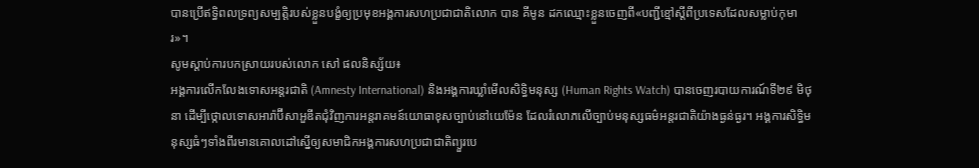បានប្រើឥទ្ធិពលទ្រព្យសម្បត្តិរបស់ខ្លួនបង្ខំឲ្យប្រមុខអង្គការសហប្រជាជាតិលោក បាន គីមូន ដកឈ្មោះខ្លួនចេញពី«បញ្ជីខ្មៅស្តីពីប្រទេសដែលសម្លាប់កុមារ»។
សូមស្តាប់ការបកស្រាយរបស់លោក សៅ ផលនិស្ស័យ៖
អង្គការលើកលែងទោសអន្តរជាតិ (Amnesty International) និងអង្គការឃ្លាំមើលសិទ្ធិមនុស្ស (Human Rights Watch) បានចេញរបាយការណ៍ទី២៩ មិថុនា ដើម្បីថ្កោលទោសអារ៉ាប៊ីសាអួឌីតជុំវិញការអន្តរាគមន៍យោធាខុសច្បាប់នៅយេម៉ែន ដែលរំលោភលើច្បាប់មនុស្សធម៌អន្តរជាតិយ៉ាងធ្ងន់ធ្ងរ។ អង្គការសិទ្ធិមនុស្សធំៗទាំងពីរមានគោលដៅស្នើឲ្យសមាជិកអង្គការសហប្រជាជាតិព្យួរបេ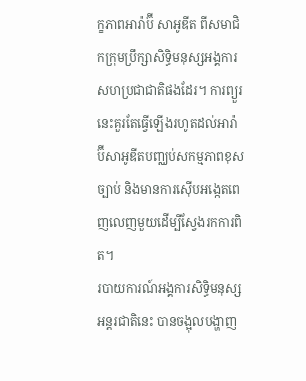ក្ខភាពអារ៉ាប៊ី សាអូឌីត ពីសមាជិកក្រុមប្រឹក្សាសិទ្ធិមនុស្សអង្គការសហប្រជាជាតិផងដែរ។ ការព្យួរនេះគួរតែធ្វើឡើងរហូតដល់អារ៉ាប៊ីសាអូឌីតបញ្ឈប់សកម្មភាពខុសច្បាប់ និងមានការស៊ើបអង្កេតពេញលេញមួយដើម្បីស្វែងរកការពិត។
របាយការណ៍អង្គការសិទ្ធិមនុស្សអន្តរជាតិនេះ បានចង្អុលបង្ហាញ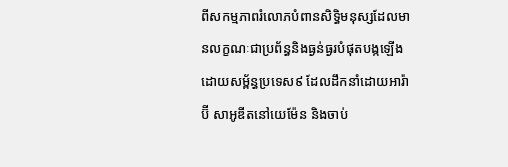ពីសកម្មភាពរំលោភបំពានសិទ្ធិមនុស្សដែលមានលក្ខណៈជាប្រព័ន្ធនិងធ្ងន់ធ្ងរបំផុតបង្កឡើងដោយសម្ព័ន្ធប្រទេស៩ ដែលដឹកនាំដោយអារ៉ាប៊ី សាអូឌីតនៅយេម៉ែន និងចាប់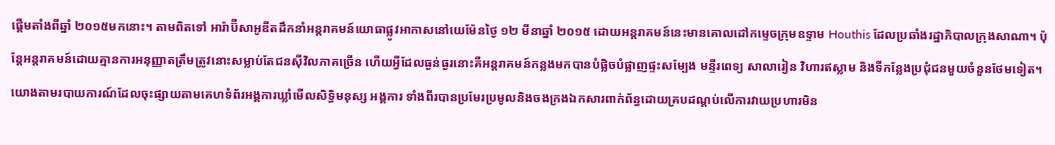ផ្តើមតាំងពីឆ្នាំ ២០១៥មកនោះ។ តាមពិតទៅ អារ៉ាប៊ីសាអូឌីតដឹកនាំអន្តរាគមន៍យោធាផ្លូវអាកាសនៅយេម៉ែនថ្ងៃ ១២ មីនាឆ្នាំ ២០១៥ ដោយអន្តរាគមន៍នេះមានគោលដៅកម្ទេចក្រុមឧទ្ទាម Houthis ដែលប្រឆាំងរដ្ឋាភិបាលក្រុងសាណា។ ប៉ុន្តែអន្តរាគមន៍ដោយគ្មានការអនុញ្ញាតត្រឹមត្រូវនោះសម្លាប់តែជនស៊ីវិលភាគច្រើន ហើយអ្វីដែលធ្ងន់ធ្ងរនោះគឺអន្តរាគមន៍កន្លងមកបានបំផ្លិចបំផ្លាញផ្ទះសម្បែង មន្ទីរពេទ្យ សាលារៀន វិហារឥស្លាម និងទីកន្លែងប្រជុំជនមួយចំនួនថែមទៀត។
យោងតាមរបាយការណ៍ដែលចុះផ្សាយតាមគេហទំព័រអង្គការឃ្លាំមើលសិទ្ធិមនុស្ស អង្គការ ទាំងពីរបានប្រមែរប្រមូលនិងចងក្រងឯកសារពាក់ព័ន្ធដោយគ្របដណ្តប់លើការវាយប្រហារមិន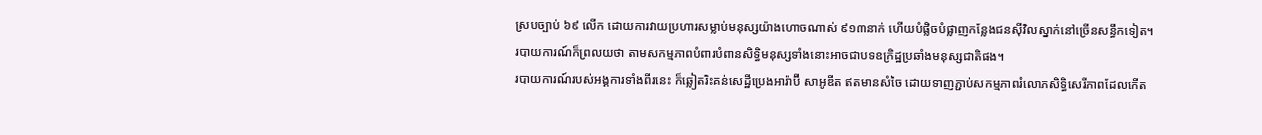ស្របច្បាប់ ៦៩ លើក ដោយការវាយប្រហារសម្លាប់មនុស្សយ៉ាងហោចណាស់ ៩១៣នាក់ ហើយបំផ្លិចបំផ្លាញកន្លែងជនស៊ីវិលស្នាក់នៅច្រើនសន្ធឹកទៀត។ របាយការណ៍ក៏ព្រលយថា តាមសកម្មភាពបំពារបំពានសិទ្ធិមនុស្សទាំងនោះអាចជាបទឧក្រិដ្ឋប្រឆាំងមនុស្សជាតិផង។
របាយការណ៍របស់អង្គការទាំងពីរនេះ ក៏ឆ្លៀតរិះគន់សេដ្ឋីប្រេងអារ៉ាប៊ី សាអូឌីត ឥតមានសំចៃ ដោយទាញភ្ជាប់សកម្មភាពរំលោភសិទ្ធិសេរីភាពដែលកើត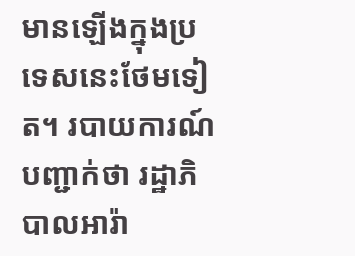មានឡើងក្នុងប្រទេសនេះថែមទៀត។ របាយការណ៍បញ្ជាក់ថា រដ្ឋាភិបាលអារ៉ា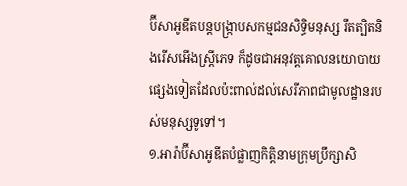ប៊ីសាអូឌីតបន្តបង្ក្រាបសកម្មជនសិទ្ធិមនុស្ស រឹតត្បិតនិងរើសអើងស្ត្រីភេទ ក៏ដូចជាអនុវត្តគោលនយោបាយផ្សេងទៀតដែលប៉ះពាល់ដល់សេរីភាពជាមូលដ្ឋានរបស់មនុស្សទូទៅ។
១.អារ៉ាប៊ីសាអូឌីតបំផ្លាញកិត្តិនាមក្រុមប្រឹក្សាសិ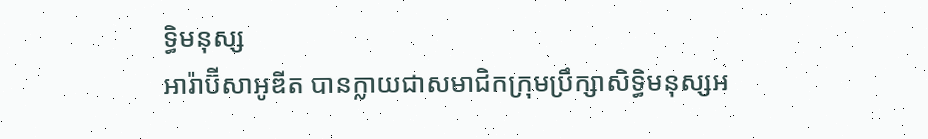ទិ្ធមនុស្ស
អារ៉ាប៊ីសាអូឌីត បានក្លាយជាសមាជិកក្រុមប្រឹក្សាសិទ្ធិមនុស្សអ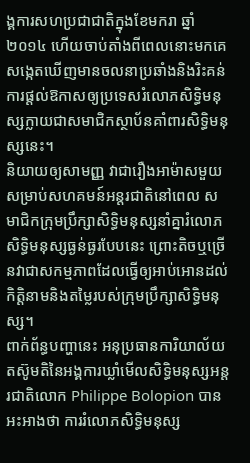ង្គការសហប្រជាជាតិក្នុងខែមករា ឆ្នាំ ២០១៤ ហើយចាប់តាំងពីពេលនោះមកគេសង្កេតឃើញមានចលនាប្រឆាំងនិងរិះគន់ការផ្តល់ឱកាសឲ្យប្រទេសរំលោភសិទ្ធិមនុស្សក្លាយជាសមាជិកស្ថាប័នគាំពារសិទ្ធិមនុស្សនេះ។
និយាយឲ្យសាមញ្ញ វាជារឿងអាម៉ាសមួយសម្រាប់សហគមន៍អន្តរជាតិនៅពេល សមាជិកក្រុមប្រឹក្សាសិទ្ធិមនុស្សនាំគ្នារំលោភសិទ្ធិមនុស្សធ្ងន់ធ្ងរបែបនេះ ព្រោះតិចឬច្រើនវាជាសកម្មភាពដែលធ្វើឲ្យអាប់អោនដល់កិត្តិនាមនិងតម្លៃរបស់ក្រុមប្រឹក្សាសិទ្ធិមនុស្ស។
ពាក់ព័ន្ធបញ្ហានេះ អនុប្រធានការិយាល័យតស៊ូមតិនៃអង្គការឃ្លាំមើលសិទ្ធិមនុស្សអន្តរជាតិលោក Philippe Bolopion បានអះអាងថា ការរំលោភសិទ្ធិមនុស្ស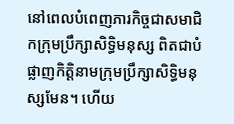នៅពេលបំពេញភារកិច្ចជាសមាជិកក្រុមប្រឹក្សាសិទ្ធិមនុស្ស ពិតជាបំផ្លាញកិត្តិនាមក្រុមប្រឹក្សាសិទ្ធិមនុស្សមែន។ ហើយ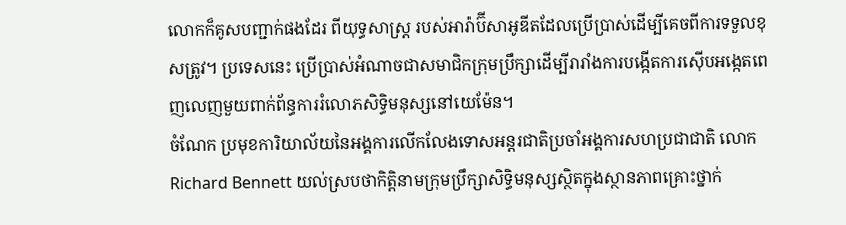លោកក៏គូសបញ្ជាក់ផងដែរ ពីយុទ្ធសាស្ត្រ របស់អារ៉ាប៊ីសាអូឌីតដែលប្រើប្រាស់ដើម្បីគេចពីការទទួលខុសត្រូវ។ ប្រទេសនេះ ប្រើប្រាស់អំណាចជាសមាជិកក្រុមប្រឹក្សាដើម្បីរារាំងការបង្កើតការស៊ើបអង្កេតពេញលេញមួយពាក់ព័ន្ធការរំលោភសិទ្ធិមនុស្សនៅយេម៉ែន។
ចំណែក ប្រមុខការិយាល័យនៃអង្គការលើកលែងទោសអន្តរជាតិប្រចាំអង្គការសហប្រជាជាតិ លោក Richard Bennett យល់ស្របថាកិត្តិនាមក្រុមប្រឹក្សាសិទ្ធិមនុស្សស្ថិតក្នុងស្ថានភាពគ្រោះថ្នាក់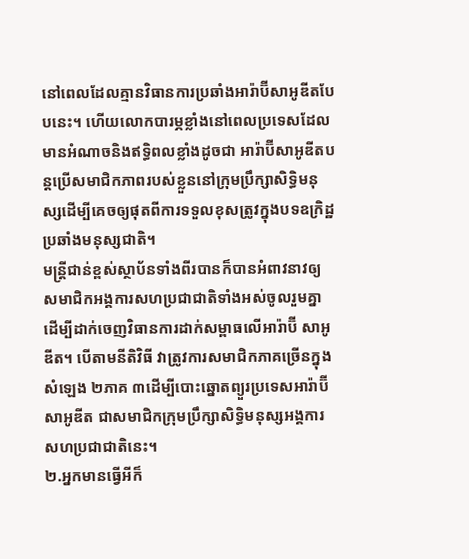នៅពេលដែលគ្មានវិធានការប្រឆាំងអារ៉ាប៊ីសាអូឌីតបែបនេះ។ ហើយលោកបារម្ភខ្លាំងនៅពេលប្រទេសដែលមានអំណាចនិងឥទ្ធិពលខ្លាំងដូចជា អារ៉ាប៊ីសាអូឌីតបន្តប្រើសមាជិកភាពរបស់ខ្លួននៅក្រុមប្រឹក្សាសិទ្ធិមនុស្សដើម្បីគេចឲ្យផុតពីការទទួលខុសត្រូវក្នុងបទឧក្រិដ្ឋប្រឆាំងមនុស្សជាតិ។
មន្ត្រីជាន់ខ្ពស់ស្ថាប័នទាំងពីរបានក៏បានអំពាវនាវឲ្យសមាជិកអង្គការសហប្រជាជាតិទាំងអស់ចូលរួមគ្នាដើម្បីដាក់ចេញវិធានការដាក់សម្ពាធលើអារ៉ាប៊ី សាអូឌីត។ បើតាមនីតិវិធី វាត្រូវការសមាជិកភាគច្រើនក្នុងសំឡេង ២ភាគ ៣ដើម្បីបោះឆ្នោតព្យួរប្រទេសអារ៉ាប៊ី សាអូឌីត ជាសមាជិកក្រុមប្រឹក្សាសិទ្ធិមនុស្សអង្គការសហប្រជាជាតិនេះ។
២.អ្នកមានធ្វើអីក៏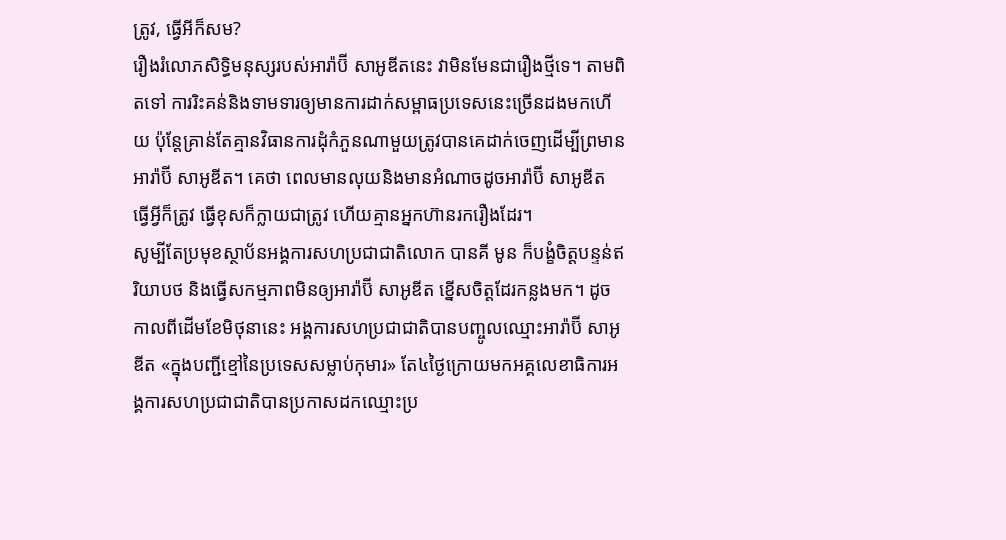ត្រូវ, ធ្វើអីក៏សម?
រឿងរំលោភសិទ្ធិមនុស្សរបស់អារ៉ាប៊ី សាអូឌីតនេះ វាមិនមែនជារឿងថ្មីទេ។ តាមពិតទៅ ការរិះគន់និងទាមទារឲ្យមានការដាក់សម្ពាធប្រទេសនេះច្រើនដងមកហើយ ប៉ុន្តែគ្រាន់តែគ្មានវិធានការដុំកំភួនណាមួយត្រូវបានគេដាក់ចេញដើម្បីព្រមានអារ៉ាប៊ី សាអូឌីត។ គេថា ពេលមានលុយនិងមានអំណាចដូចអារ៉ាប៊ី សាអូឌីត ធ្វើអី្វក៏ត្រូវ ធ្វើខុសក៏ក្លាយជាត្រូវ ហើយគ្មានអ្នកហ៊ានរករឿងដែរ។
សូម្បីតែប្រមុខស្ថាប័នអង្គការសហប្រជាជាតិលោក បានគី មូន ក៏បង្ខំចិត្តបន្ទន់ឥរិយាបថ និងធ្វើសកម្មភាពមិនឲ្យអារ៉ាប៊ី សាអូឌីត ខ្នើសចិត្តដែរកន្លងមក។ ដូចកាលពីដើមខែមិថុនានេះ អង្គការសហប្រជាជាតិបានបញ្ចូលឈ្មោះអារ៉ាប៊ី សាអូឌីត «ក្នុងបញ្ជីខ្មៅនៃប្រទេសសម្លាប់កុមារ» តែ៤ថ្ងៃក្រោយមកអគ្គលេខាធិការអង្គការសហប្រជាជាតិបានប្រកាសដកឈ្មោះប្រ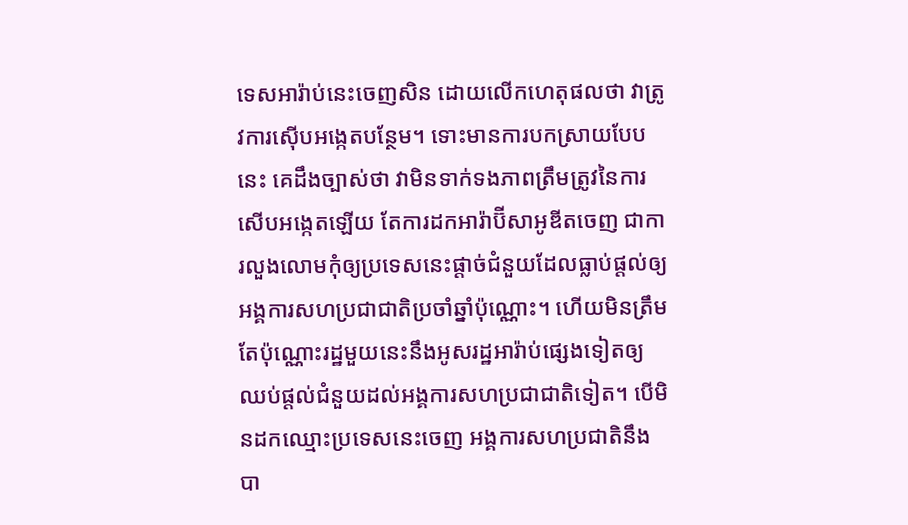ទេសអារ៉ាប់នេះចេញសិន ដោយលើកហេតុផលថា វាត្រូវការស៊ើបអង្កេតបន្ថែម។ ទោះមានការបកស្រាយបែបនេះ គេដឹងច្បាស់ថា វាមិនទាក់ទងភាពត្រឹមត្រូវនៃការសើបអង្កេតឡើយ តែការដកអារ៉ាប៊ីសាអូឌីតចេញ ជាការលួងលោមកុំឲ្យប្រទេសនេះផ្តាច់ជំនួយដែលធ្លាប់ផ្តល់ឲ្យអង្គការសហប្រជាជាតិប្រចាំឆ្នាំប៉ុណ្ណោះ។ ហើយមិនត្រឹមតែប៉ុណ្ណោះរដ្ឋមួយនេះនឹងអូសរដ្ឋអារ៉ាប់ផ្សេងទៀតឲ្យឈប់ផ្តល់ជំនួយដល់អង្គការសហប្រជាជាតិទៀត។ បើមិនដកឈ្មោះប្រទេសនេះចេញ អង្គការសហប្រជាតិនឹងបា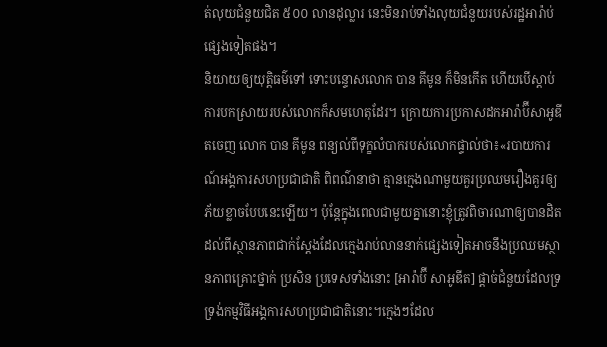ត់លុយជំនួយជិត ៥០០ លានដុល្លារ នេះមិនរាប់ទាំងលុយជំនួយរបស់រដ្ឋអារ៉ាប់ផ្សេងទៀតផង។
និយាយឲ្យយុត្តិធម៌ទៅ ទោះបន្ទោសលោក បាន គីមូន ក៏មិនកើត ហើយបើស្តាប់ការបកស្រាយរបស់លោកក៏សមហេតុដែរ។ ក្រោយការប្រកាសដកអារ៉ាប៊ីសាអូឌីតចេញ លោក បាន គីមូន ពន្យល់ពីទុក្ខលំបាករបស់លោកផ្ទាល់ថា៖«របាយការណ៍អង្គការសហប្រជាជាតិ ពិពណ៌នាថា គ្មានក្មេងណាមួយគួរប្រឈមរឿងគួរឲ្យភ័យខ្លាចបែបនេះឡើយ។ ប៉ុន្តែក្នុងពេលជាមួយគ្នានោះខ្ញុំត្រូវពិចារណាឲ្យបានដិតដល់ពីស្ថានភាពជាក់ស្តែងដែលក្មេងរាប់លាននាក់ផ្សេងទៀតអាចនឹងប្រឈមស្ថានភាពគ្រោះថ្នាក់ ប្រសិន ប្រទេសទាំងនោះ [អារ៉ាប៊ី សាអូឌីត] ផ្តាច់ជំនួយដែលទ្រទ្រង់កម្មវិធីអង្គការសហប្រជាជាតិនោះ។ក្មេងៗដែល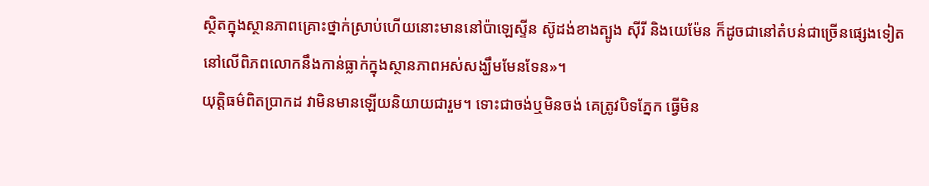ស្ថិតក្នុងស្ថានភាពគ្រោះថ្នាក់ស្រាប់ហើយនោះមាននៅប៉ាឡេស្ទីន ស៊ូដង់ខាងត្បូង ស៊ីរី និងយេម៉ែន ក៏ដូចជានៅតំបន់ជាច្រើនផ្សេងទៀតនៅលើពិភពលោកនឹងកាន់ធ្លាក់ក្នុងស្ថានភាពអស់សង្ឃឹមមែនទែន»។
យុត្តិធម៌ពិតប្រាកដ វាមិនមានឡើយនិយាយជារួម។ ទោះជាចង់ឬមិនចង់ គេត្រូវបិទភ្នែក ធ្វើមិន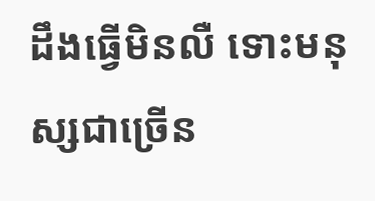ដឹងធ្វើមិនលឺ ទោះមនុស្សជាច្រើន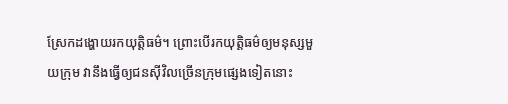ស្រែកដង្ហោយរកយុត្តិធម៌។ ព្រោះបើរកយុត្តិធម៌ឲ្យមនុស្សមួយក្រុម វានឹងធ្វើឲ្យជនស៊ីវិលច្រើនក្រុមផ្សេងទៀតនោះ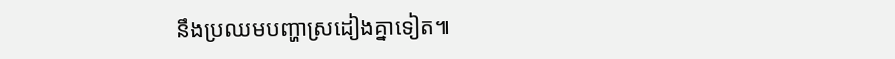នឹងប្រឈមបញ្ហាស្រដៀងគ្នាទៀត៕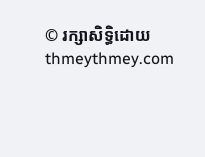© រក្សាសិទ្ធិដោយ thmeythmey.com